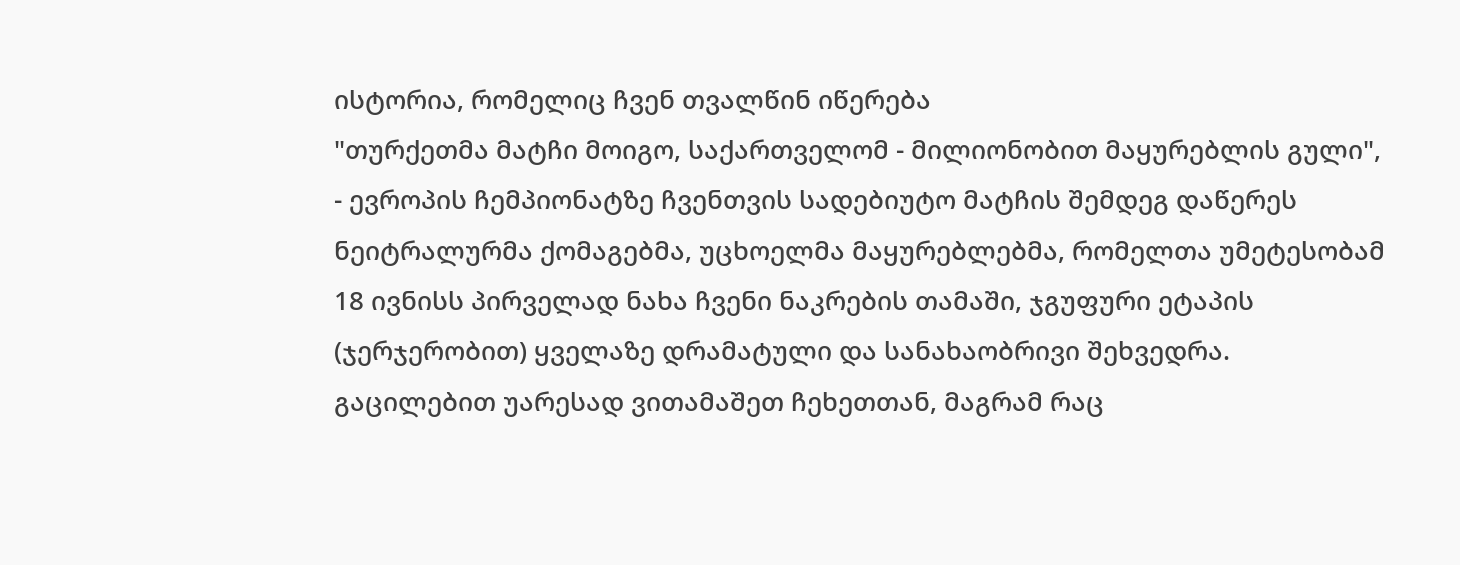ისტორია, რომელიც ჩვენ თვალწინ იწერება
"თურქეთმა მატჩი მოიგო, საქართველომ - მილიონობით მაყურებლის გული", - ევროპის ჩემპიონატზე ჩვენთვის სადებიუტო მატჩის შემდეგ დაწერეს ნეიტრალურმა ქომაგებმა, უცხოელმა მაყურებლებმა, რომელთა უმეტესობამ 18 ივნისს პირველად ნახა ჩვენი ნაკრების თამაში, ჯგუფური ეტაპის (ჯერჯერობით) ყველაზე დრამატული და სანახაობრივი შეხვედრა. გაცილებით უარესად ვითამაშეთ ჩეხეთთან, მაგრამ რაც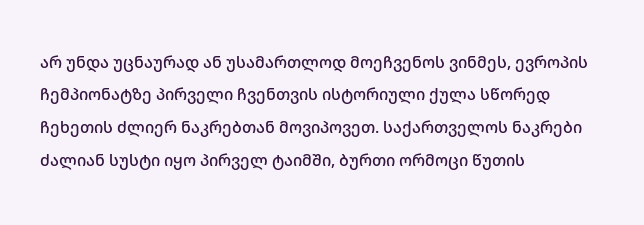არ უნდა უცნაურად ან უსამართლოდ მოეჩვენოს ვინმეს, ევროპის ჩემპიონატზე პირველი ჩვენთვის ისტორიული ქულა სწორედ ჩეხეთის ძლიერ ნაკრებთან მოვიპოვეთ. საქართველოს ნაკრები ძალიან სუსტი იყო პირველ ტაიმში, ბურთი ორმოცი წუთის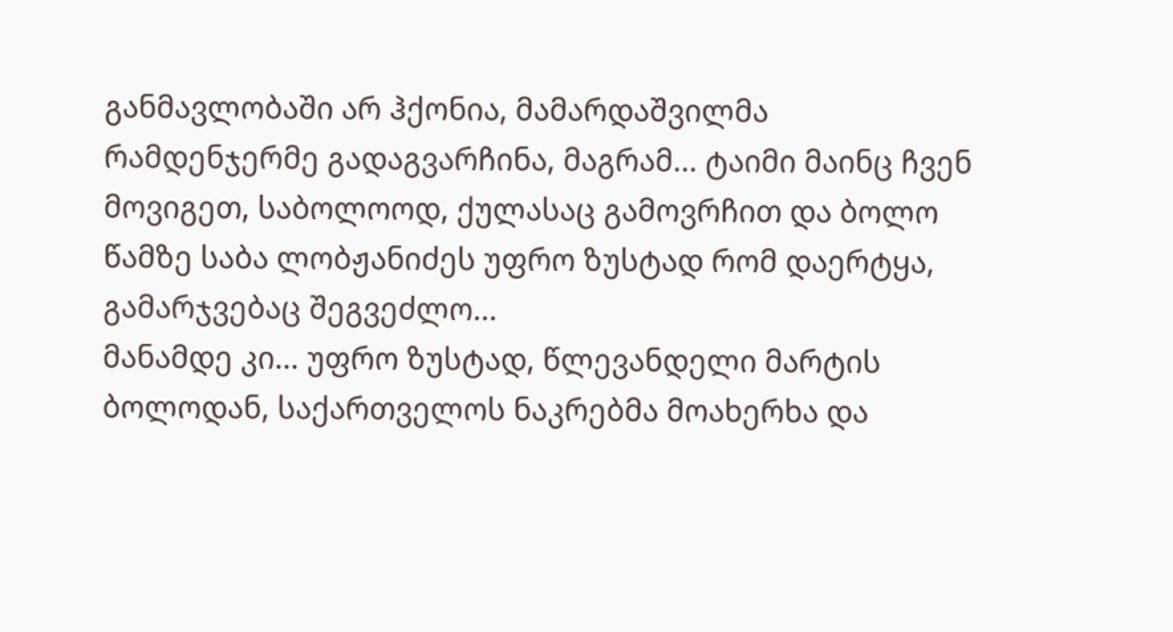განმავლობაში არ ჰქონია, მამარდაშვილმა რამდენჯერმე გადაგვარჩინა, მაგრამ... ტაიმი მაინც ჩვენ მოვიგეთ, საბოლოოდ, ქულასაც გამოვრჩით და ბოლო წამზე საბა ლობჟანიძეს უფრო ზუსტად რომ დაერტყა, გამარჯვებაც შეგვეძლო...
მანამდე კი... უფრო ზუსტად, წლევანდელი მარტის ბოლოდან, საქართველოს ნაკრებმა მოახერხა და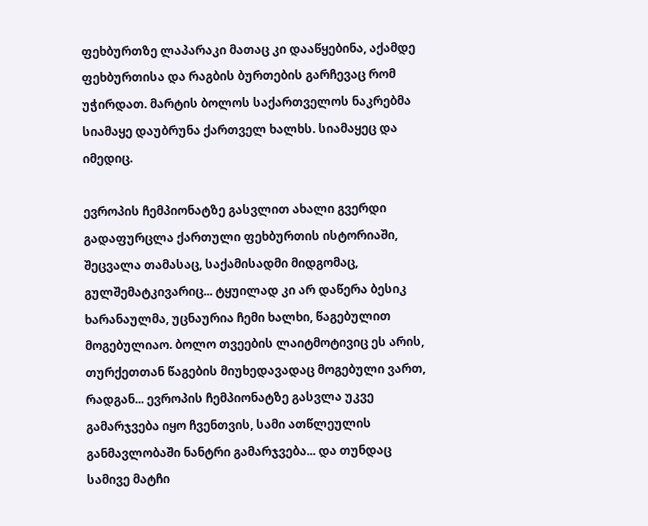ფეხბურთზე ლაპარაკი მათაც კი დააწყებინა, აქამდე ფეხბურთისა და რაგბის ბურთების გარჩევაც რომ უჭირდათ. მარტის ბოლოს საქართველოს ნაკრებმა სიამაყე დაუბრუნა ქართველ ხალხს. სიამაყეც და იმედიც.

ევროპის ჩემპიონატზე გასვლით ახალი გვერდი გადაფურცლა ქართული ფეხბურთის ისტორიაში, შეცვალა თამასაც, საქამისადმი მიდგომაც, გულშემატკივარიც... ტყუილად კი არ დაწერა ბესიკ ხარანაულმა, უცნაურია ჩემი ხალხი, წაგებულით მოგებულიაო. ბოლო თვეების ლაიტმოტივიც ეს არის, თურქეთთან წაგების მიუხედავადაც მოგებული ვართ, რადგან... ევროპის ჩემპიონატზე გასვლა უკვე გამარჯვება იყო ჩვენთვის, სამი ათწლეულის განმავლობაში ნანტრი გამარჯვება... და თუნდაც სამივე მატჩი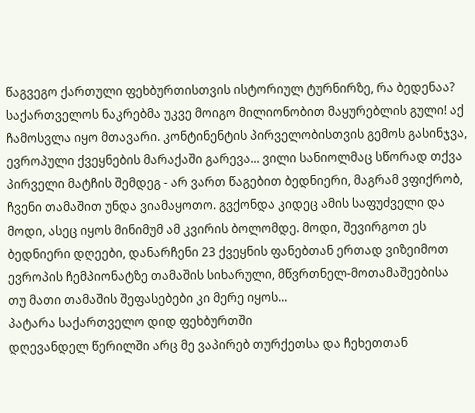წაგვეგო ქართული ფეხბურთისთვის ისტორიულ ტურნირზე, რა ბედენაა? საქართველოს ნაკრებმა უკვე მოიგო მილიონობით მაყურებლის გული! აქ ჩამოსვლა იყო მთავარი. კონტინენტის პირველობისთვის გემოს გასინჯვა, ევროპული ქვეყნების მარაქაში გარევა... ვილი სანიოლმაც სწორად თქვა პირველი მატჩის შემდეგ - არ ვართ წაგებით ბედნიერი, მაგრამ ვფიქრობ, ჩვენი თამაშით უნდა ვიამაყოთო. გვქონდა კიდეც ამის საფუძველი და მოდი, ასეც იყოს მინიმუმ ამ კვირის ბოლომდე. მოდი, შევირგოთ ეს ბედნიერი დღეები, დანარჩენი 23 ქვეყნის ფანებთან ერთად ვიზეიმოთ ევროპის ჩემპიონატზე თამაშის სიხარული, მწვრთნელ-მოთამაშეებისა თუ მათი თამაშის შეფასებები კი მერე იყოს...
პატარა საქართველო დიდ ფეხბურთში
დღევანდელ წერილში არც მე ვაპირებ თურქეთსა და ჩეხეთთან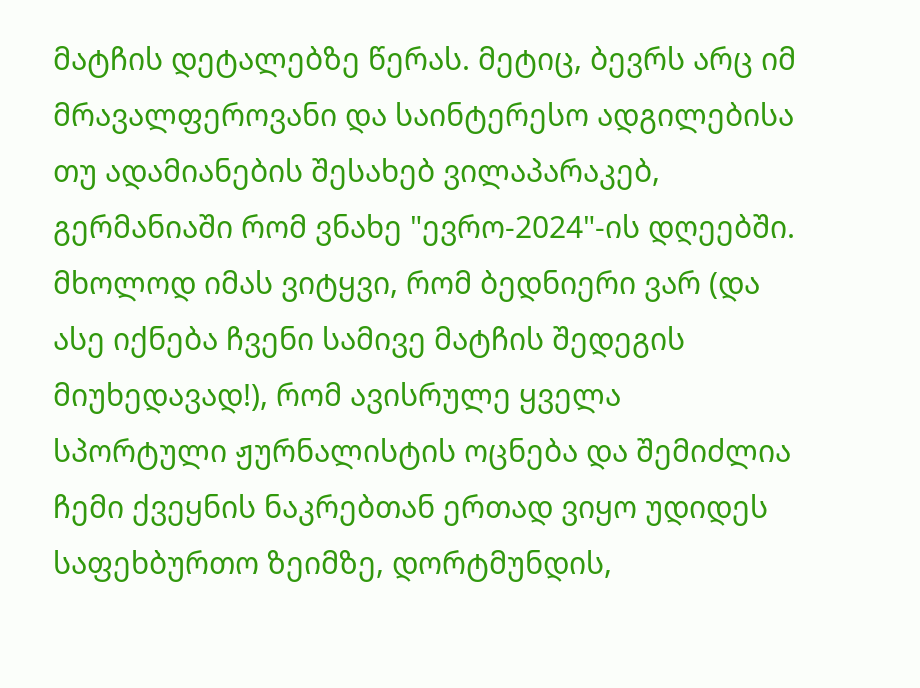მატჩის დეტალებზე წერას. მეტიც, ბევრს არც იმ მრავალფეროვანი და საინტერესო ადგილებისა თუ ადამიანების შესახებ ვილაპარაკებ, გერმანიაში რომ ვნახე "ევრო-2024"-ის დღეებში. მხოლოდ იმას ვიტყვი, რომ ბედნიერი ვარ (და ასე იქნება ჩვენი სამივე მატჩის შედეგის მიუხედავად!), რომ ავისრულე ყველა სპორტული ჟურნალისტის ოცნება და შემიძლია ჩემი ქვეყნის ნაკრებთან ერთად ვიყო უდიდეს საფეხბურთო ზეიმზე, დორტმუნდის,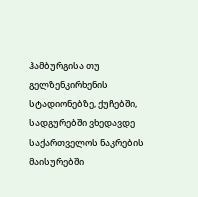ჰამბურგისა თუ გელზენკირხენის სტადიონებზე, ქუჩებში, სადგურებში ვხედავდე საქართველოს ნაკრების მაისურებში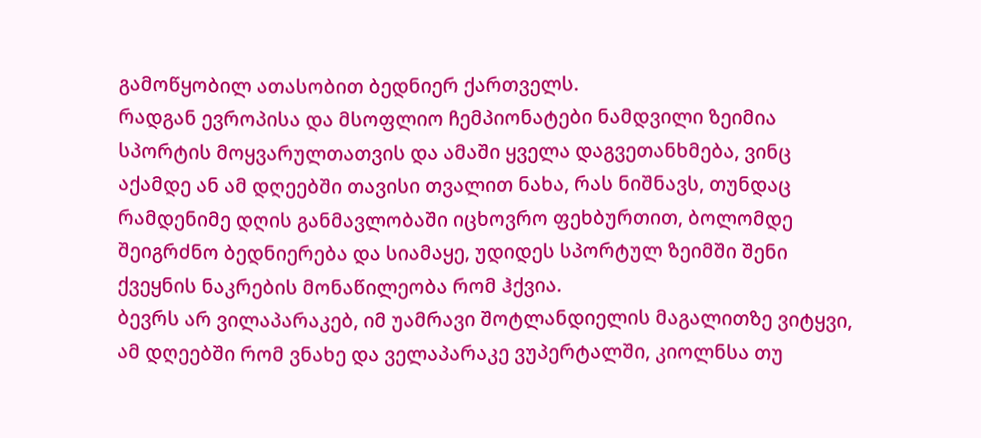გამოწყობილ ათასობით ბედნიერ ქართველს.
რადგან ევროპისა და მსოფლიო ჩემპიონატები ნამდვილი ზეიმია სპორტის მოყვარულთათვის და ამაში ყველა დაგვეთანხმება, ვინც აქამდე ან ამ დღეებში თავისი თვალით ნახა, რას ნიშნავს, თუნდაც რამდენიმე დღის განმავლობაში იცხოვრო ფეხბურთით, ბოლომდე შეიგრძნო ბედნიერება და სიამაყე, უდიდეს სპორტულ ზეიმში შენი ქვეყნის ნაკრების მონაწილეობა რომ ჰქვია.
ბევრს არ ვილაპარაკებ, იმ უამრავი შოტლანდიელის მაგალითზე ვიტყვი, ამ დღეებში რომ ვნახე და ველაპარაკე ვუპერტალში, კიოლნსა თუ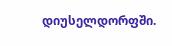დიუსელდორფში.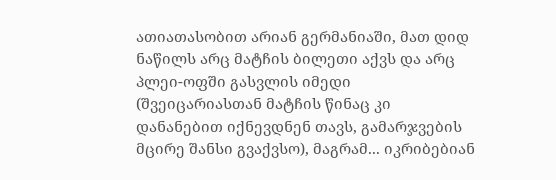ათიათასობით არიან გერმანიაში, მათ დიდ ნაწილს არც მატჩის ბილეთი აქვს და არც პლეი-ოფში გასვლის იმედი (შვეიცარიასთან მატჩის წინაც კი დანანებით იქნევდნენ თავს, გამარჯვების მცირე შანსი გვაქვსო), მაგრამ... იკრიბებიან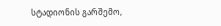სტადიონის გარშემო,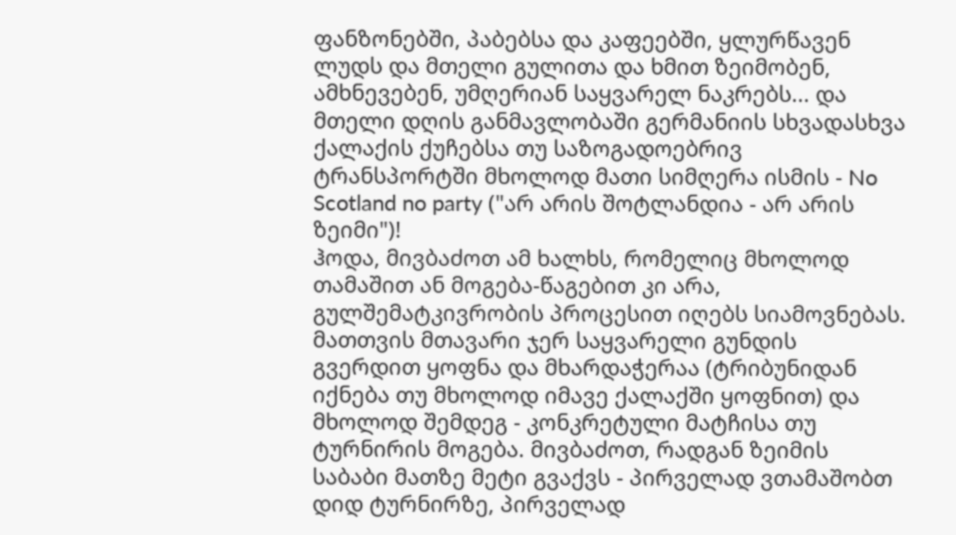ფანზონებში, პაბებსა და კაფეებში, ყლურწავენ ლუდს და მთელი გულითა და ხმით ზეიმობენ, ამხნევებენ, უმღერიან საყვარელ ნაკრებს... და მთელი დღის განმავლობაში გერმანიის სხვადასხვა ქალაქის ქუჩებსა თუ საზოგადოებრივ ტრანსპორტში მხოლოდ მათი სიმღერა ისმის - No Scotland no party ("არ არის შოტლანდია - არ არის ზეიმი")!
ჰოდა, მივბაძოთ ამ ხალხს, რომელიც მხოლოდ თამაშით ან მოგება-წაგებით კი არა, გულშემატკივრობის პროცესით იღებს სიამოვნებას. მათთვის მთავარი ჯერ საყვარელი გუნდის გვერდით ყოფნა და მხარდაჭერაა (ტრიბუნიდან იქნება თუ მხოლოდ იმავე ქალაქში ყოფნით) და მხოლოდ შემდეგ - კონკრეტული მატჩისა თუ ტურნირის მოგება. მივბაძოთ, რადგან ზეიმის საბაბი მათზე მეტი გვაქვს - პირველად ვთამაშობთ დიდ ტურნირზე, პირველად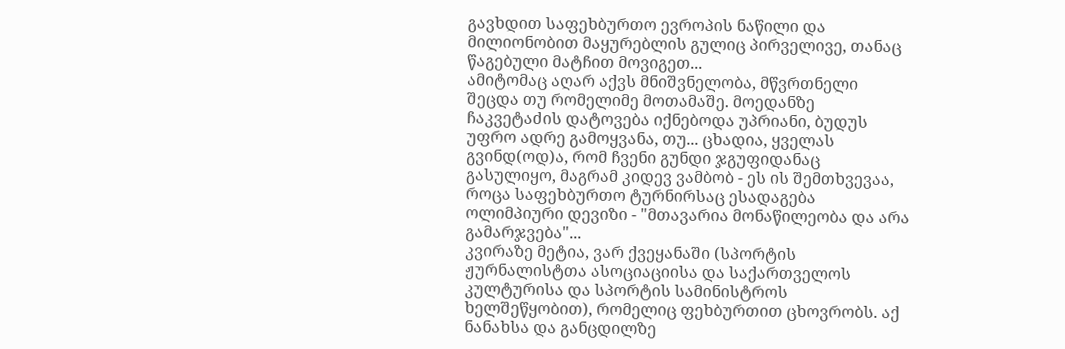გავხდით საფეხბურთო ევროპის ნაწილი და მილიონობით მაყურებლის გულიც პირველივე, თანაც წაგებული მატჩით მოვიგეთ...
ამიტომაც აღარ აქვს მნიშვნელობა, მწვრთნელი შეცდა თუ რომელიმე მოთამაშე. მოედანზე ჩაკვეტაძის დატოვება იქნებოდა უპრიანი, ბუდუს უფრო ადრე გამოყვანა, თუ... ცხადია, ყველას გვინდ(ოდ)ა, რომ ჩვენი გუნდი ჯგუფიდანაც გასულიყო, მაგრამ კიდევ ვამბობ - ეს ის შემთხვევაა, როცა საფეხბურთო ტურნირსაც ესადაგება ოლიმპიური დევიზი - "მთავარია მონაწილეობა და არა გამარჯვება"...
კვირაზე მეტია, ვარ ქვეყანაში (სპორტის ჟურნალისტთა ასოციაციისა და საქართველოს კულტურისა და სპორტის სამინისტროს ხელშეწყობით), რომელიც ფეხბურთით ცხოვრობს. აქ ნანახსა და განცდილზე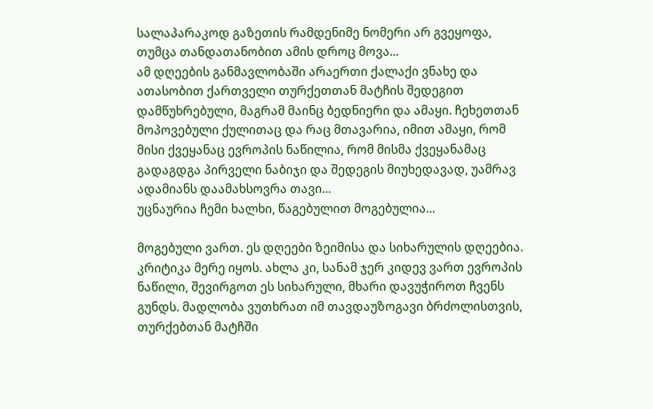სალაპარაკოდ გაზეთის რამდენიმე ნომერი არ გვეყოფა, თუმცა თანდათანობით ამის დროც მოვა...
ამ დღეების განმავლობაში არაერთი ქალაქი ვნახე და ათასობით ქართველი თურქეთთან მატჩის შედეგით დამწუხრებული, მაგრამ მაინც ბედნიერი და ამაყი. ჩეხეთთან მოპოვებული ქულითაც და რაც მთავარია, იმით ამაყი, რომ მისი ქვეყანაც ევროპის ნაწილია, რომ მისმა ქვეყანამაც გადაგდგა პირველი ნაბიჯი და შედეგის მიუხედავად, უამრავ ადამიანს დაამახსოვრა თავი...
უცნაურია ჩემი ხალხი, წაგებულით მოგებულია...

მოგებული ვართ. ეს დღეები ზეიმისა და სიხარულის დღეებია. კრიტიკა მერე იყოს. ახლა კი, სანამ ჯერ კიდევ ვართ ევროპის ნაწილი, შევირგოთ ეს სიხარული, მხარი დავუჭიროთ ჩვენს გუნდს. მადლობა ვუთხრათ იმ თავდაუზოგავი ბრძოლისთვის, თურქებთან მატჩში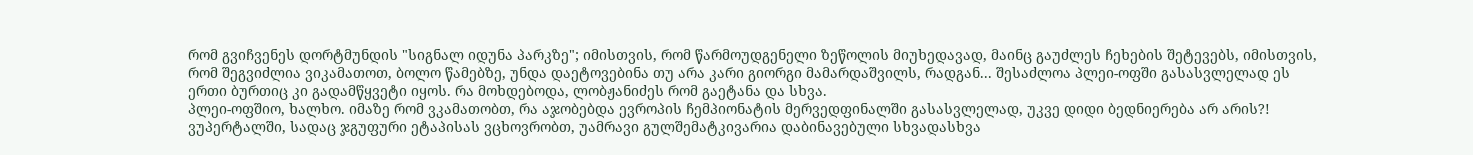რომ გვიჩვენეს დორტმუნდის "სიგნალ იდუნა პარკზე"; იმისთვის, რომ წარმოუდგენელი ზეწოლის მიუხედავად, მაინც გაუძლეს ჩეხების შეტევებს, იმისთვის, რომ შეგვიძლია ვიკამათოთ, ბოლო წამებზე, უნდა დაეტოვებინა თუ არა კარი გიორგი მამარდაშვილს, რადგან... შესაძლოა პლეი-ოფში გასასვლელად ეს ერთი ბურთიც კი გადამწყვეტი იყოს. რა მოხდებოდა, ლობჟანიძეს რომ გაეტანა და სხვა.
პლეი-ოფშიო, ხალხო. იმაზე რომ ვკამათობთ, რა აჯობებდა ევროპის ჩემპიონატის მერვედფინალში გასასვლელად, უკვე დიდი ბედნიერება არ არის?!
ვუპერტალში, სადაც ჯგუფური ეტაპისას ვცხოვრობთ, უამრავი გულშემატკივარია დაბინავებული სხვადასხვა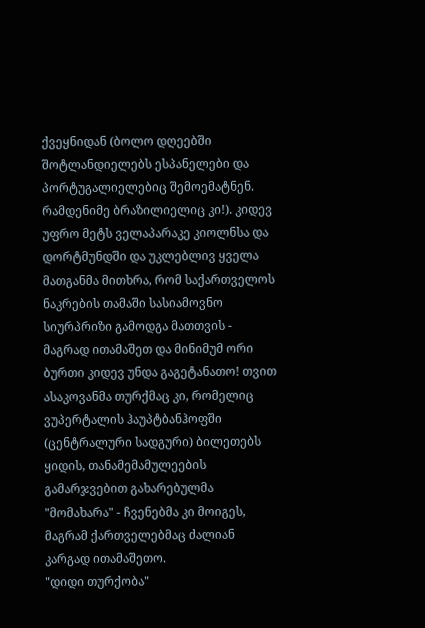ქვეყნიდან (ბოლო დღეებში შოტლანდიელებს ესპანელები და პორტუგალიელებიც შემოემატნენ. რამდენიმე ბრაზილიელიც კი!). კიდევ უფრო მეტს ველაპარაკე კიოლნსა და დორტმუნდში და უკლებლივ ყველა მათგანმა მითხრა, რომ საქართველოს ნაკრების თამაში სასიამოვნო სიურპრიზი გამოდგა მათთვის - მაგრად ითამაშეთ და მინიმუმ ორი ბურთი კიდევ უნდა გაგეტანათო! თვით ასაკოვანმა თურქმაც კი, რომელიც ვუპერტალის ჰაუპტბანჰოფში (ცენტრალური სადგური) ბილეთებს ყიდის, თანამემამულეების გამარჯვებით გახარებულმა "მომახარა" - ჩვენებმა კი მოიგეს, მაგრამ ქართველებმაც ძალიან კარგად ითამაშეთო.
"დიდი თურქობა"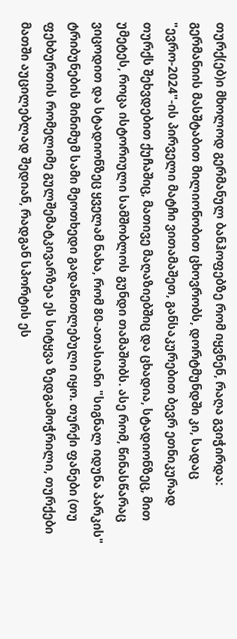თურქ(ებ)ი მხოლოდ გერმანულ ბანჰოფებზე რომ იყვნენ, რაღა გვიჭირდა: გერმანიის მასშტაბით მილიონობით ცხოვრობს, დორტმუნდში კი, სადაც "ევრო-2024"-ის პირველი მატჩი ვითამაშეთ, განსაკურებით ბევრ ეთნიკურად თურქს შეხვდებით ქუჩაშიც, მათივე მაღაზიებშიც და ცხადია, სტადიონზეც, მით უმეტეს, როცა ისტორიული სამშობლოს გუნდი თამაშობს. ასე რომ, წინასწარაც ვიცოდით და სტადიონზეც ყველამ ნახა, რომ 80-ათასიანი "სიგნალ იდუნა პარკის" ტრიბუნების მინიმუმ სამი მეოთხედი გადაწითლებული იყო. თურქი ფანები (თუ ფეხბურთის რომელიმე გულშემატკივარზეა ეს სიტყვა ზედგამოჭრილი, თურქები მათში აუცილებლად შედიან, რადგან სპორტის ეს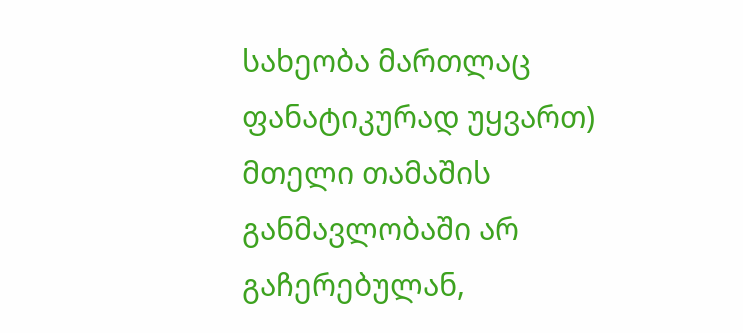სახეობა მართლაც ფანატიკურად უყვართ) მთელი თამაშის განმავლობაში არ გაჩერებულან,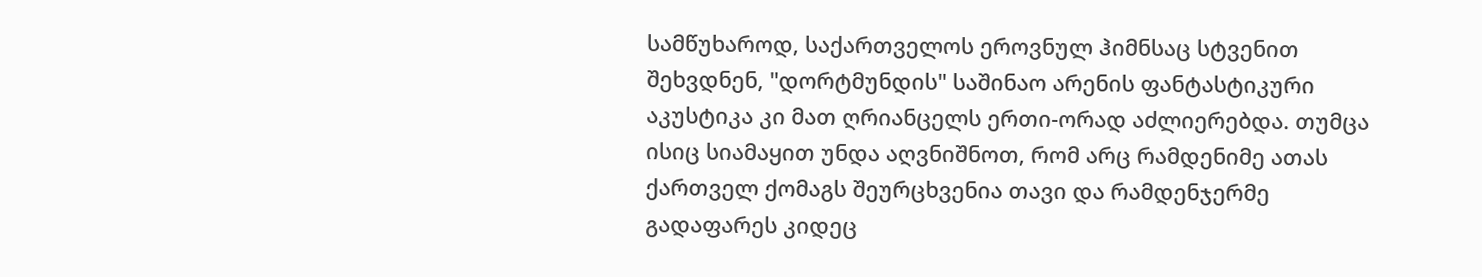სამწუხაროდ, საქართველოს ეროვნულ ჰიმნსაც სტვენით შეხვდნენ, "დორტმუნდის" საშინაო არენის ფანტასტიკური აკუსტიკა კი მათ ღრიანცელს ერთი-ორად აძლიერებდა. თუმცა ისიც სიამაყით უნდა აღვნიშნოთ, რომ არც რამდენიმე ათას ქართველ ქომაგს შეურცხვენია თავი და რამდენჯერმე გადაფარეს კიდეც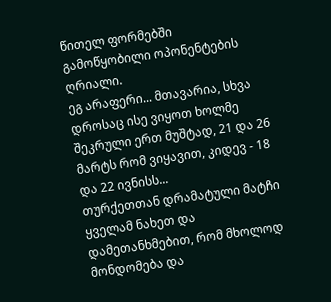წითელ ფორმებში გამოწყობილი ოპონენტების ღრიალი.
ეგ არაფერი... მთავარია, სხვა დროსაც ისე ვიყოთ ხოლმე შეკრული ერთ მუშტად, 21 და 26 მარტს რომ ვიყავით, კიდევ - 18 და 22 ივნისს...
თურქეთთან დრამატული მატჩი ყველამ ნახეთ და დამეთანხმებით, რომ მხოლოდ მონდომება და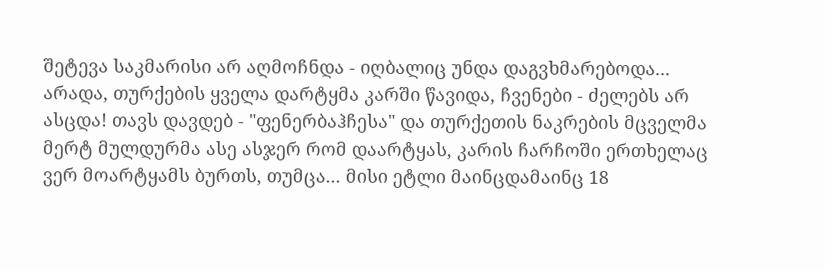შეტევა საკმარისი არ აღმოჩნდა - იღბალიც უნდა დაგვხმარებოდა... არადა, თურქების ყველა დარტყმა კარში წავიდა, ჩვენები - ძელებს არ ასცდა! თავს დავდებ - "ფენერბაჰჩესა" და თურქეთის ნაკრების მცველმა მერტ მულდურმა ასე ასჯერ რომ დაარტყას, კარის ჩარჩოში ერთხელაც ვერ მოარტყამს ბურთს, თუმცა... მისი ეტლი მაინცდამაინც 18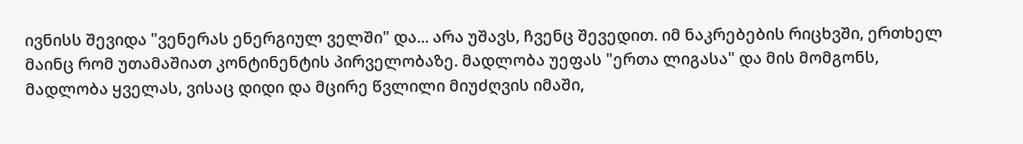ივნისს შევიდა "ვენერას ენერგიულ ველში" და... არა უშავს, ჩვენც შევედით. იმ ნაკრებების რიცხვში, ერთხელ მაინც რომ უთამაშიათ კონტინენტის პირველობაზე. მადლობა უეფას "ერთა ლიგასა" და მის მომგონს, მადლობა ყველას, ვისაც დიდი და მცირე წვლილი მიუძღვის იმაში,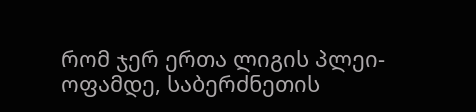რომ ჯერ ერთა ლიგის პლეი-ოფამდე, საბერძნეთის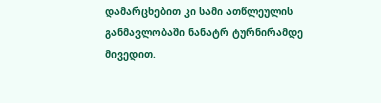დამარცხებით კი სამი ათწლეულის განმავლობაში ნანატრ ტურნირამდე მივედით.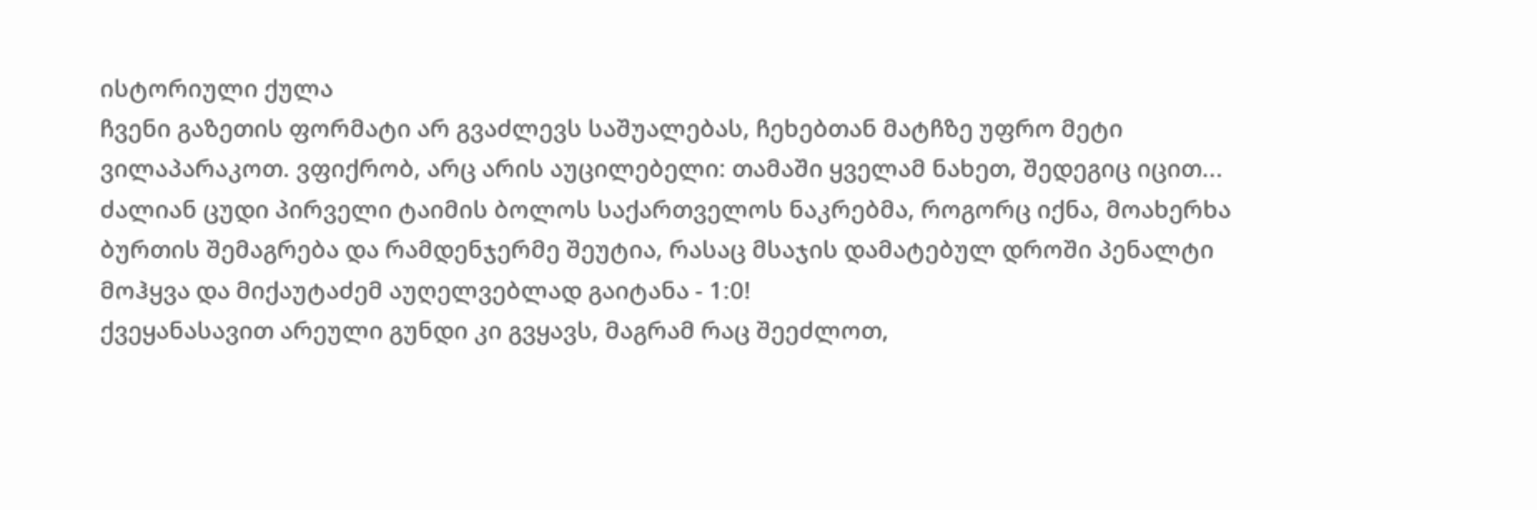ისტორიული ქულა
ჩვენი გაზეთის ფორმატი არ გვაძლევს საშუალებას, ჩეხებთან მატჩზე უფრო მეტი ვილაპარაკოთ. ვფიქრობ, არც არის აუცილებელი: თამაში ყველამ ნახეთ, შედეგიც იცით... ძალიან ცუდი პირველი ტაიმის ბოლოს საქართველოს ნაკრებმა, როგორც იქნა, მოახერხა ბურთის შემაგრება და რამდენჯერმე შეუტია, რასაც მსაჯის დამატებულ დროში პენალტი მოჰყვა და მიქაუტაძემ აუღელვებლად გაიტანა - 1:0!
ქვეყანასავით არეული გუნდი კი გვყავს, მაგრამ რაც შეეძლოთ,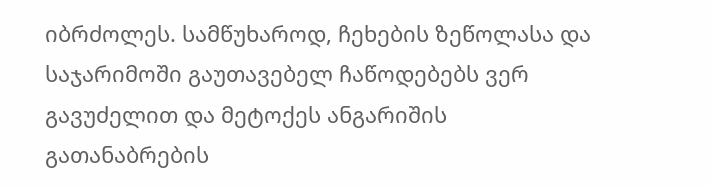იბრძოლეს. სამწუხაროდ, ჩეხების ზეწოლასა და საჯარიმოში გაუთავებელ ჩაწოდებებს ვერ გავუძელით და მეტოქეს ანგარიშის გათანაბრების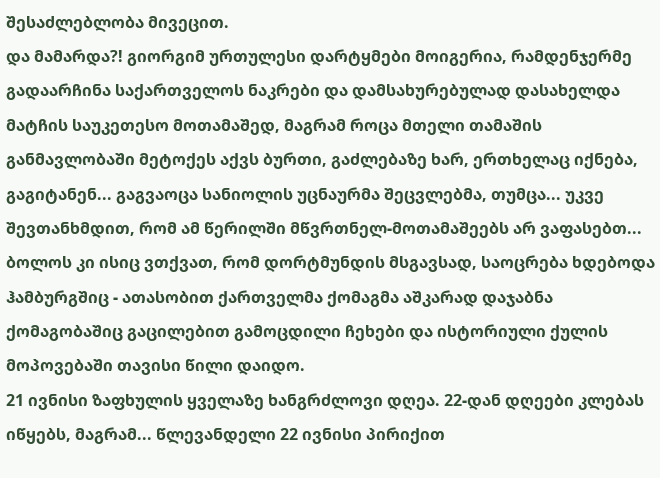შესაძლებლობა მივეცით.
და მამარდა?! გიორგიმ ურთულესი დარტყმები მოიგერია, რამდენჯერმე გადაარჩინა საქართველოს ნაკრები და დამსახურებულად დასახელდა მატჩის საუკეთესო მოთამაშედ, მაგრამ როცა მთელი თამაშის განმავლობაში მეტოქეს აქვს ბურთი, გაძლებაზე ხარ, ერთხელაც იქნება, გაგიტანენ... გაგვაოცა სანიოლის უცნაურმა შეცვლებმა, თუმცა... უკვე შევთანხმდით, რომ ამ წერილში მწვრთნელ-მოთამაშეებს არ ვაფასებთ...
ბოლოს კი ისიც ვთქვათ, რომ დორტმუნდის მსგავსად, საოცრება ხდებოდა ჰამბურგშიც - ათასობით ქართველმა ქომაგმა აშკარად დაჯაბნა ქომაგობაშიც გაცილებით გამოცდილი ჩეხები და ისტორიული ქულის მოპოვებაში თავისი წილი დაიდო.
21 ივნისი ზაფხულის ყველაზე ხანგრძლოვი დღეა. 22-დან დღეები კლებას იწყებს, მაგრამ... წლევანდელი 22 ივნისი პირიქით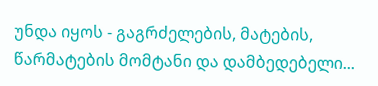უნდა იყოს - გაგრძელების, მატების, წარმატების მომტანი და დამბედებელი...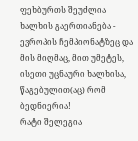ფეხბურთს შეუძლია ხალხის გაერთიანება - ევროპის ჩემპიონატზეც და მის მიღმაც, მით უმეტეს, ისეთი უცნაური ხალხისა, წაგებულით(აც) რომ ბედნიერია!
რატი შელეგია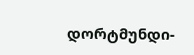დორტმუნდი-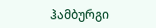ჰამბურგი